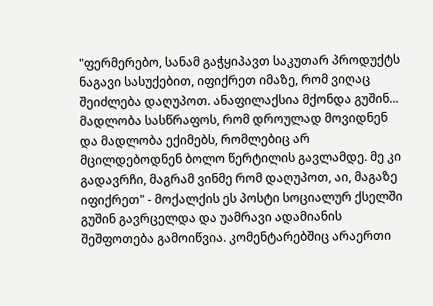"ფერმერებო, სანამ გაჭყიპავთ საკუთარ პროდუქტს ნაგავი სასუქებით, იფიქრეთ იმაზე, რომ ვიღაც შეიძლება დაღუპოთ. ანაფილაქსია მქონდა გუშინ... მადლობა სასწრაფოს, რომ დროულად მოვიდნენ და მადლობა ექიმებს, რომლებიც არ მცილდებოდნენ ბოლო წერტილის გავლამდე. მე კი გადავრჩი, მაგრამ ვინმე რომ დაღუპოთ, აი, მაგაზე იფიქრეთ" - მოქალქის ეს პოსტი სოციალურ ქსელში გუშინ გავრცელდა და უამრავი ადამიანის შეშფოთება გამოიწვია. კომენტარებშიც არაერთი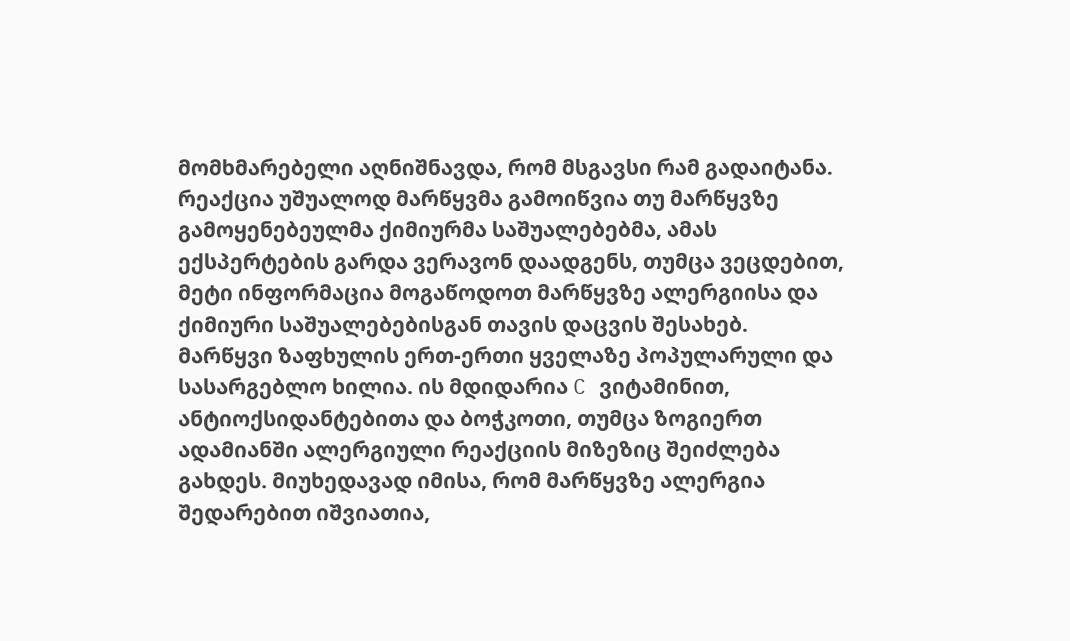მომხმარებელი აღნიშნავდა, რომ მსგავსი რამ გადაიტანა.
რეაქცია უშუალოდ მარწყვმა გამოიწვია თუ მარწყვზე გამოყენებეულმა ქიმიურმა საშუალებებმა, ამას ექსპერტების გარდა ვერავონ დაადგენს, თუმცა ვეცდებით, მეტი ინფორმაცია მოგაწოდოთ მარწყვზე ალერგიისა და ქიმიური საშუალებებისგან თავის დაცვის შესახებ.
მარწყვი ზაფხულის ერთ-ერთი ყველაზე პოპულარული და სასარგებლო ხილია. ის მდიდარია C ვიტამინით, ანტიოქსიდანტებითა და ბოჭკოთი, თუმცა ზოგიერთ ადამიანში ალერგიული რეაქციის მიზეზიც შეიძლება გახდეს. მიუხედავად იმისა, რომ მარწყვზე ალერგია შედარებით იშვიათია,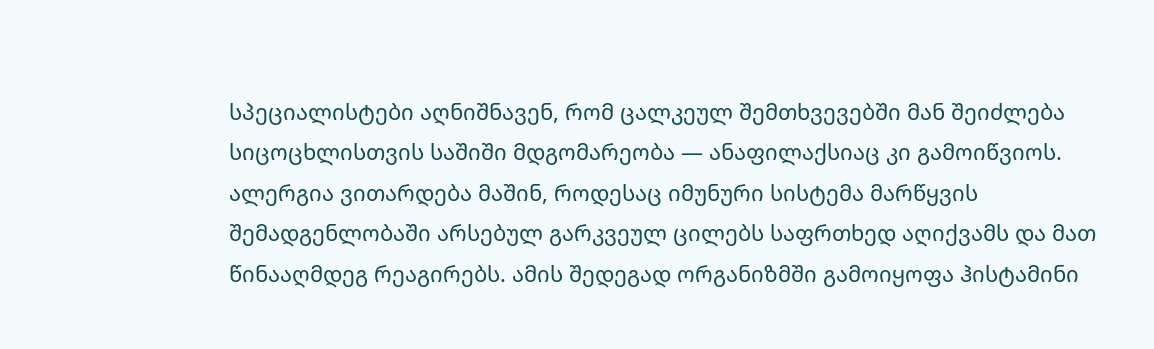სპეციალისტები აღნიშნავენ, რომ ცალკეულ შემთხვევებში მან შეიძლება სიცოცხლისთვის საშიში მდგომარეობა — ანაფილაქსიაც კი გამოიწვიოს.
ალერგია ვითარდება მაშინ, როდესაც იმუნური სისტემა მარწყვის შემადგენლობაში არსებულ გარკვეულ ცილებს საფრთხედ აღიქვამს და მათ წინააღმდეგ რეაგირებს. ამის შედეგად ორგანიზმში გამოიყოფა ჰისტამინი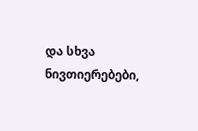და სხვა ნივთიერებები,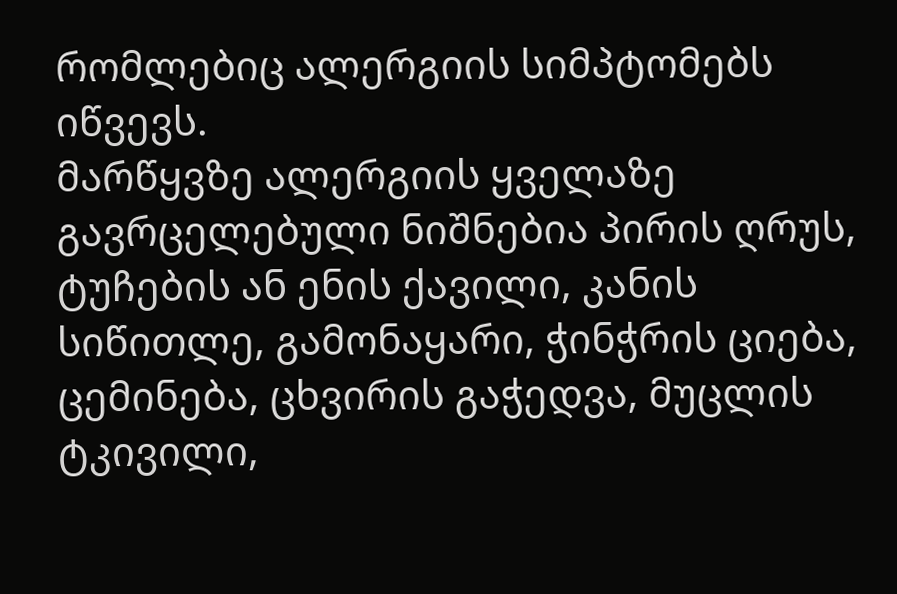რომლებიც ალერგიის სიმპტომებს იწვევს.
მარწყვზე ალერგიის ყველაზე გავრცელებული ნიშნებია პირის ღრუს, ტუჩების ან ენის ქავილი, კანის სიწითლე, გამონაყარი, ჭინჭრის ციება, ცემინება, ცხვირის გაჭედვა, მუცლის ტკივილი,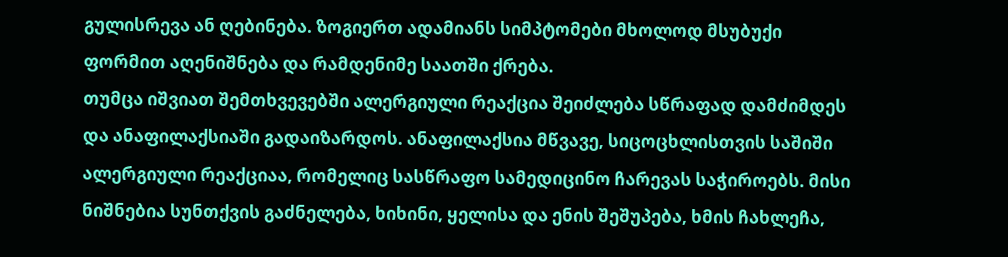გულისრევა ან ღებინება. ზოგიერთ ადამიანს სიმპტომები მხოლოდ მსუბუქი ფორმით აღენიშნება და რამდენიმე საათში ქრება.
თუმცა იშვიათ შემთხვევებში ალერგიული რეაქცია შეიძლება სწრაფად დამძიმდეს და ანაფილაქსიაში გადაიზარდოს. ანაფილაქსია მწვავე, სიცოცხლისთვის საშიში ალერგიული რეაქციაა, რომელიც სასწრაფო სამედიცინო ჩარევას საჭიროებს. მისი ნიშნებია სუნთქვის გაძნელება, ხიხინი, ყელისა და ენის შეშუპება, ხმის ჩახლეჩა,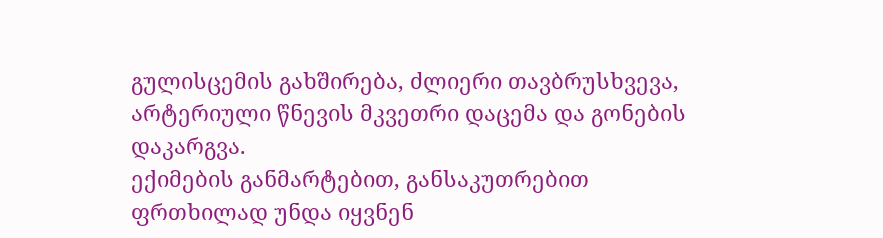გულისცემის გახშირება, ძლიერი თავბრუსხვევა, არტერიული წნევის მკვეთრი დაცემა და გონების დაკარგვა.
ექიმების განმარტებით, განსაკუთრებით ფრთხილად უნდა იყვნენ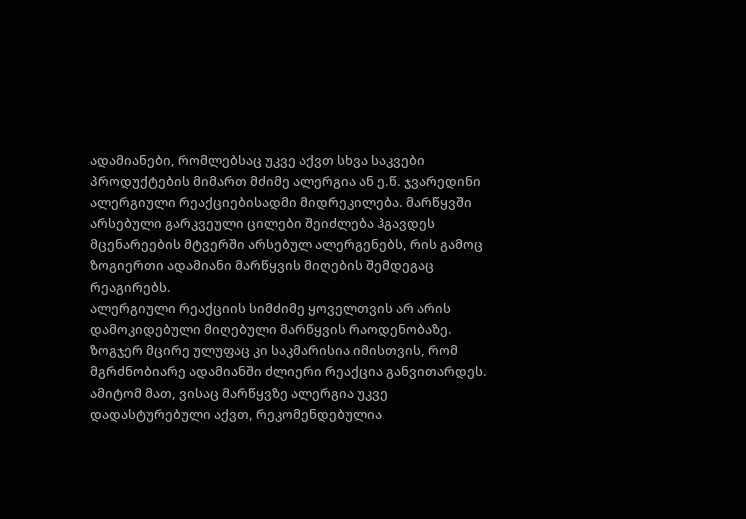ადამიანები, რომლებსაც უკვე აქვთ სხვა საკვები პროდუქტების მიმართ მძიმე ალერგია ან ე.წ. ჯვარედინი ალერგიული რეაქციებისადმი მიდრეკილება. მარწყვში არსებული გარკვეული ცილები შეიძლება ჰგავდეს მცენარეების მტვერში არსებულ ალერგენებს, რის გამოც ზოგიერთი ადამიანი მარწყვის მიღების შემდეგაც რეაგირებს.
ალერგიული რეაქციის სიმძიმე ყოველთვის არ არის დამოკიდებული მიღებული მარწყვის რაოდენობაზე. ზოგჯერ მცირე ულუფაც კი საკმარისია იმისთვის, რომ მგრძნობიარე ადამიანში ძლიერი რეაქცია განვითარდეს. ამიტომ მათ, ვისაც მარწყვზე ალერგია უკვე დადასტურებული აქვთ, რეკომენდებულია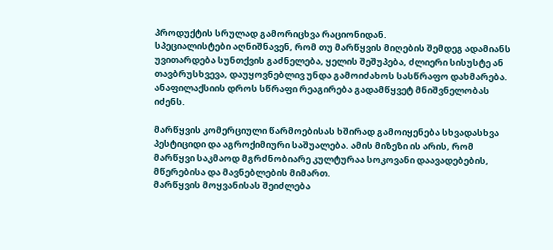პროდუქტის სრულად გამორიცხვა რაციონიდან.
სპეციალისტები აღნიშნავენ, რომ თუ მარწყვის მიღების შემდეგ ადამიანს უვითარდება სუნთქვის გაძნელება, ყელის შეშუპება, ძლიერი სისუსტე ან თავბრუსხვევა, დაუყოვნებლივ უნდა გამოიძახოს სასწრაფო დახმარება. ანაფილაქსიის დროს სწრაფი რეაგირება გადამწყვეტ მნიშვნელობას იძენს.

მარწყვის კომერციული წარმოებისას ხშირად გამოიყენება სხვადასხვა პესტიციდი და აგროქიმიური საშუალება. ამის მიზეზი ის არის, რომ მარწყვი საკმაოდ მგრძნობიარე კულტურაა სოკოვანი დაავადებების, მწერებისა და მავნებლების მიმართ.
მარწყვის მოყვანისას შეიძლება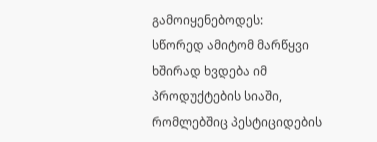გამოიყენებოდეს:
სწორედ ამიტომ მარწყვი ხშირად ხვდება იმ პროდუქტების სიაში, რომლებშიც პესტიციდების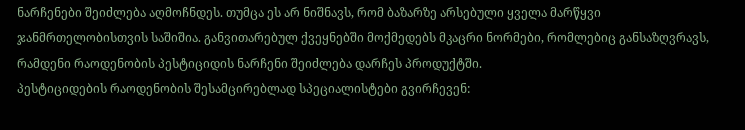ნარჩენები შეიძლება აღმოჩნდეს. თუმცა ეს არ ნიშნავს, რომ ბაზარზე არსებული ყველა მარწყვი ჯანმრთელობისთვის საშიშია. განვითარებულ ქვეყნებში მოქმედებს მკაცრი ნორმები, რომლებიც განსაზღვრავს, რამდენი რაოდენობის პესტიციდის ნარჩენი შეიძლება დარჩეს პროდუქტში.
პესტიციდების რაოდენობის შესამცირებლად სპეციალისტები გვირჩევენ: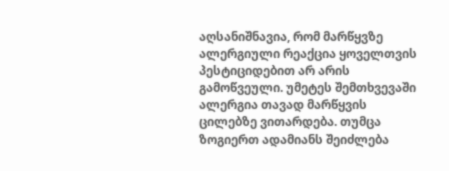აღსანიშნავია, რომ მარწყვზე ალერგიული რეაქცია ყოველთვის პესტიციდებით არ არის გამოწვეული. უმეტეს შემთხვევაში ალერგია თავად მარწყვის ცილებზე ვითარდება. თუმცა ზოგიერთ ადამიანს შეიძლება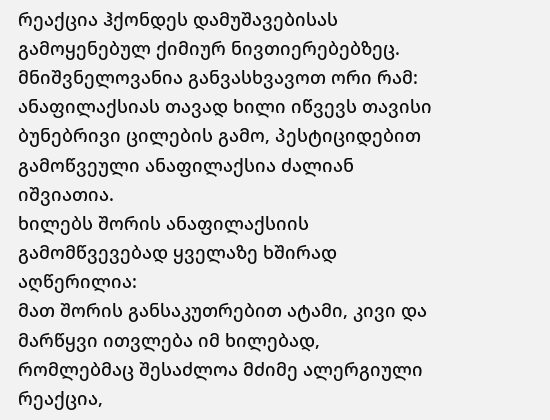რეაქცია ჰქონდეს დამუშავებისას გამოყენებულ ქიმიურ ნივთიერებებზეც.
მნიშვნელოვანია განვასხვავოთ ორი რამ: ანაფილაქსიას თავად ხილი იწვევს თავისი ბუნებრივი ცილების გამო, პესტიციდებით გამოწვეული ანაფილაქსია ძალიან იშვიათია.
ხილებს შორის ანაფილაქსიის გამომწვევებად ყველაზე ხშირად აღწერილია:
მათ შორის განსაკუთრებით ატამი, კივი და მარწყვი ითვლება იმ ხილებად, რომლებმაც შესაძლოა მძიმე ალერგიული რეაქცია,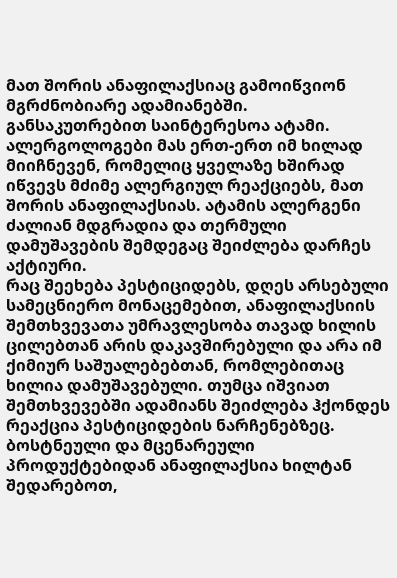მათ შორის ანაფილაქსიაც გამოიწვიონ მგრძნობიარე ადამიანებში.
განსაკუთრებით საინტერესოა ატამი. ალერგოლოგები მას ერთ-ერთ იმ ხილად მიიჩნევენ, რომელიც ყველაზე ხშირად იწვევს მძიმე ალერგიულ რეაქციებს, მათ შორის ანაფილაქსიას. ატამის ალერგენი ძალიან მდგრადია და თერმული დამუშავების შემდეგაც შეიძლება დარჩეს აქტიური.
რაც შეეხება პესტიციდებს, დღეს არსებული სამეცნიერო მონაცემებით, ანაფილაქსიის შემთხვევათა უმრავლესობა თავად ხილის ცილებთან არის დაკავშირებული და არა იმ ქიმიურ საშუალებებთან, რომლებითაც ხილია დამუშავებული. თუმცა იშვიათ შემთხვევებში ადამიანს შეიძლება ჰქონდეს რეაქცია პესტიციდების ნარჩენებზეც.
ბოსტნეული და მცენარეული პროდუქტებიდან ანაფილაქსია ხილტან შედარებოთ,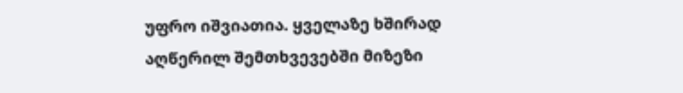უფრო იშვიათია. ყველაზე ხშირად აღწერილ შემთხვევებში მიზეზი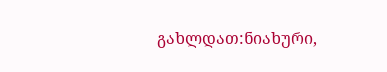გახლდათ:ნიახური,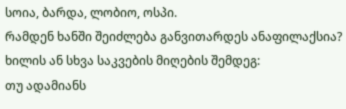სოია, ბარდა, ლობიო, ოსპი.
რამდენ ხანში შეიძლება განვითარდეს ანაფილაქსია?
ხილის ან სხვა საკვების მიღების შემდეგ:
თუ ადამიანს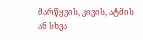მარწყვის, კივის, ატმის ან სხვა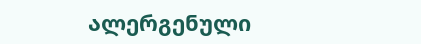ალერგენული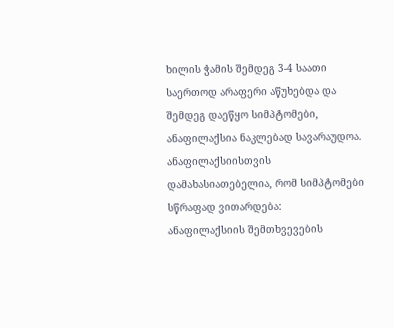ხილის ჭამის შემდეგ 3-4 საათი საერთოდ არაფერი აწუხებდა და შემდეგ დაეწყო სიმპტომები, ანაფილაქსია ნაკლებად სავარაუდოა.
ანაფილაქსიისთვის დამახასიათებელია, რომ სიმპტომები სწრაფად ვითარდება:
ანაფილაქსიის შემთხვევების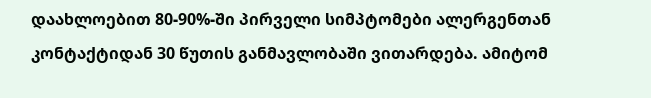დაახლოებით 80-90%-ში პირველი სიმპტომები ალერგენთან კონტაქტიდან 30 წუთის განმავლობაში ვითარდება. ამიტომ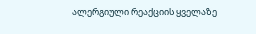ალერგიული რეაქციის ყველაზე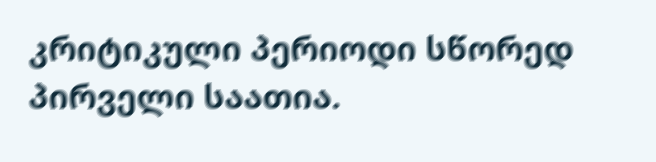კრიტიკული პერიოდი სწორედ პირველი საათია.